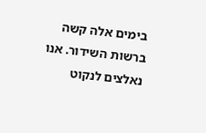בימים אלה קשה ברשות השידור. אנו נאלצים לנקוט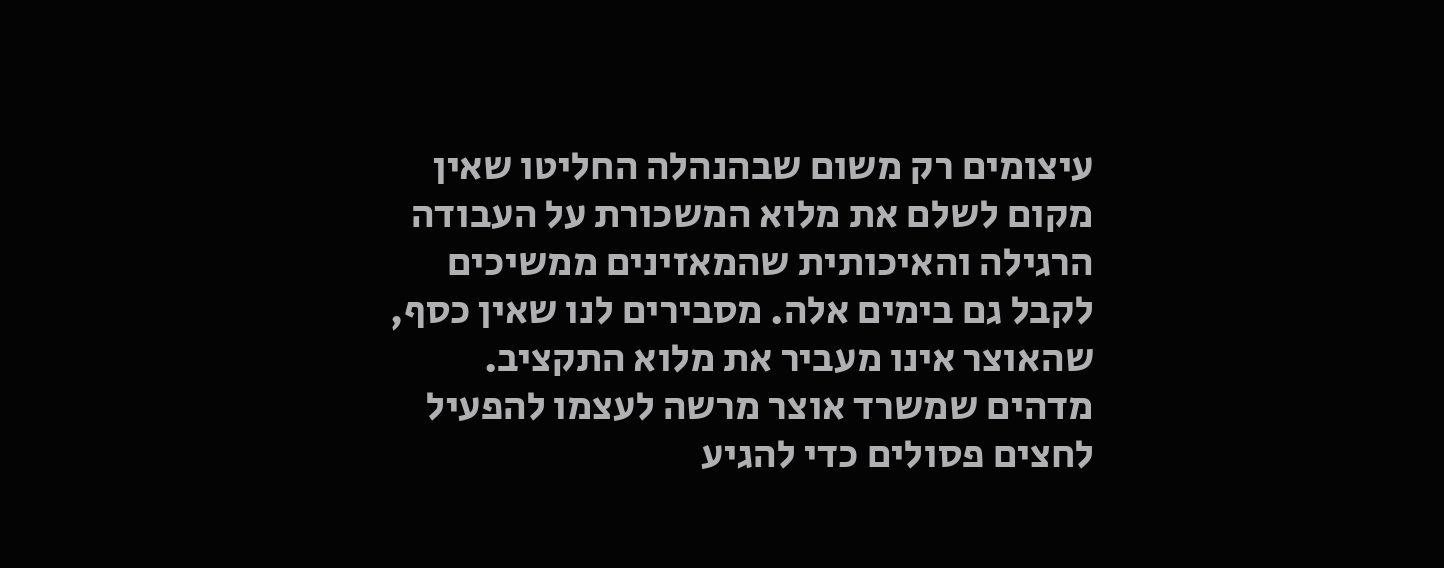עיצומים רק משום שבהנהלה החליטו שאין מקום לשלם את מלוא המשכורת על העבודה הרגילה והאיכותית שהמאזינים ממשיכים לקבל גם בימים אלה. מסבירים לנו שאין כסף, שהאוצר אינו מעביר את מלוא התקציב. מדהים שמשרד אוצר מרשה לעצמו להפעיל לחצים פסולים כדי להגיע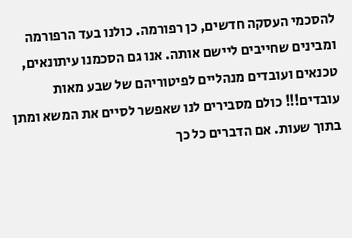להסכמי העסקה חדשים, כן רפורמה. כולנו בעד הרפורמה ומבינים שחייבים ליישם אותה. אנו גם הסכמנו עיתונאים, טכנאים ועובדים מנהליים לפיטוריהם של שבע מאות עובדים!!! כולם מסבירים לנו שאפשר לסיים את המשא ומתן בתוך שעות. אם הדברים כל כך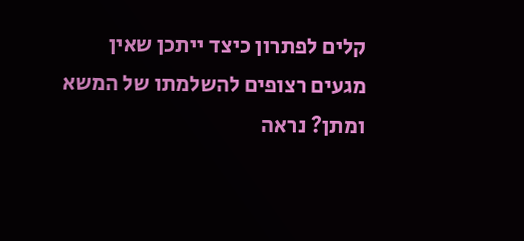קלים לפתרון כיצד ייתכן שאין מגעים רצופים להשלמתו של המשא ומתן? נראה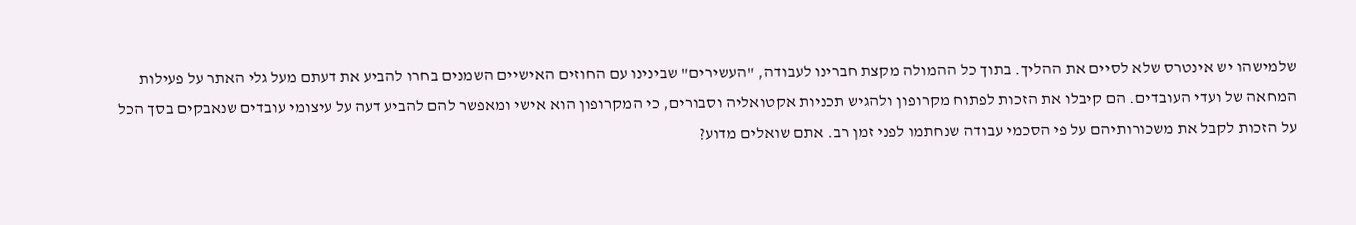שלמישהו יש אינטרס שלא לסיים את ההליך. בתוך כל ההמולה מקצת חברינו לעבודה, "העשירים" שבינינו עם החוזים האישיים השמנים בחרו להביע את דעתם מעל גלי האתר על פעילות המחאה של ועדי העובדים. הם קיבלו את הזכות לפתוח מקרופון ולהגיש תכניות אקטואליה וסבורים, כי המקרופון הוא אישי ומאפשר להם להביע דעה על עיצומי עובדים שנאבקים בסך הכל על הזכות לקבל את משכורותיהם על פי הסכמי עבודה שנחתמו לפני זמן רב. אתם שואלים מדוע?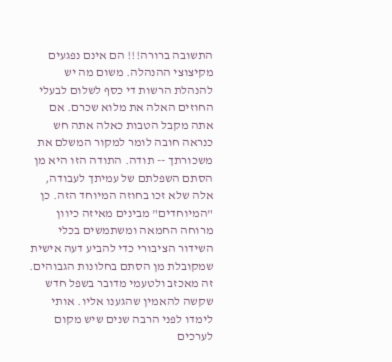התשובה ברורה!!! הם אינם נפגעים מקיצוצי ההנהלה. משום מה יש להנהלת הרשות די כסף לשלום לבעלי החוזים האלה את מלוא שכרם. אם אתה מקבל הטבות כאלה אתה חש כנראה חובה לומר למקור המשלם את משכורתך -- תודה. התודה הזו היא מן הסתם השפלתם של עמיתך לעבודה, אלה שלא זכו בחוזה המיוחד הזה. כן "המיוחדים" מבינים מאיזה כיוון מרוחה החמאה ומשתמשים בכלי השידור הציבורי כדי להביע דעה אישית שמקובלת מן הסתם בחלונות הגבוהים. זה מאכזב ולטעמי מדובר בשפל חדש שקשה להאמין שהגענו אליו. אותי לימדו לפני הרבה שנים שיש מקום לערכים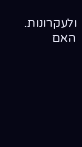ולעקרונות. האם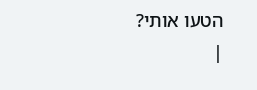הטעו אותי?
|